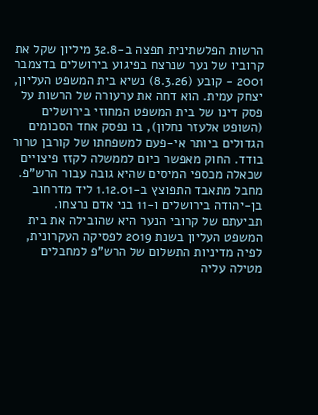הרשות הפלשתינית תפצה ב-32.8 מיליון שקל את קרוביו של נער שנרצח בפיגוע בירושלים בדצמבר 2001 - קובע (8.3.26) נשיא בית המשפט העליון,
יצחק עמית. הוא דחה את ערעורה של הרשות על פסק דינו של בית המשפט המחוזי בירושלים (השופט אלעזר נחלון), בו נפסק אחד הסכומים הגדולים ביותר אי-פעם למשפחתו של קורבן טרור בודד. החוק מאפשר כיום לממשלה לקזז פיצויים שכאלה מכספי המיסים שהיא גובה עבור הרש"פ.
מחבל מתאבד התפוצץ ב-1.12.01 ליד מדרחוב בן-יהודה בירושלים ו-11 בני אדם נרצחו. תביעתם של קרובי הנער היא שהובילה את בית המשפט העליון בשנת 2019 לפסיקה העקרונית, לפיה מדיניות התשלום של הרש"פ למחבלים מטילה עליה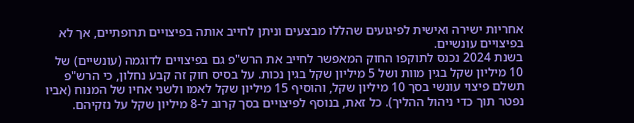אחריות ישירה ואישית לפיגועים שהללו מבצעים וניתן לחייב אותה בפיצויים תרופתיים, אך לא בפיצויים עונשיים.
בשנת 2024 נכנס לתוקפו החוק המאפשר לחייב את הרש"פ גם בפיצויים לדוגמה (עונשיים) של 10 מיליון שקל בגין מוות ושל 5 מיליון שקל בגין נכות. על בסיס חוק זה קבע נחלון, כי הרש"פ תשלם פיצוי עונשי בסך 10 מיליון שקל, והוסיף 15 מיליון שקל לאמו ולשני אחיו של המנוח (אביו נפטר תוך כדי ניהול ההליך). כל זאת, בנוסף לפיצויים בסך קרוב ל-8 מיליון שקל על נזקיהם.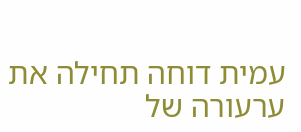עמית דוחה תחילה את ערעורה של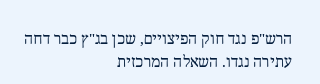הרש"פ נגד חוק הפיצויים, שכן בג"ץ כבר דחה עתירה נגדו. השאלה המרכזית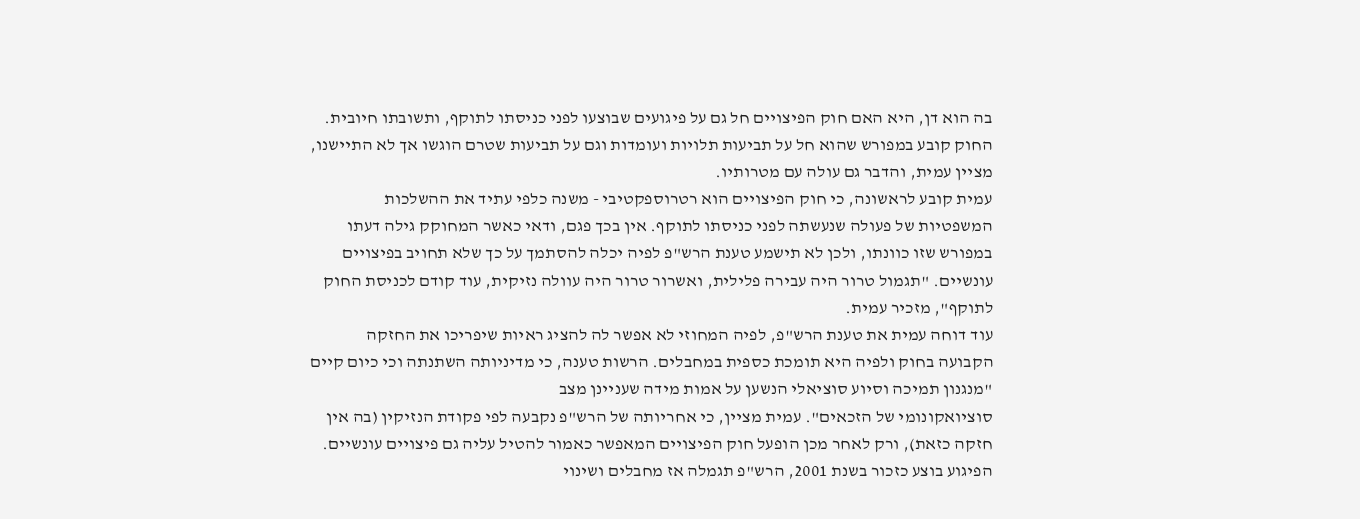בה הוא דן, היא האם חוק הפיצויים חל גם על פיגועים שבוצעו לפני כניסתו לתוקף, ותשובתו חיובית. החוק קובע במפורש שהוא חל על תביעות תלויות ועומדות וגם על תביעות שטרם הוגשו אך לא התיישנו, מציין עמית, והדבר גם עולה עם מטרותיו.
עמית קובע לראשונה, כי חוק הפיצויים הוא רטרוספקטיבי - משנה כלפי עתיד את ההשלכות המשפטיות של פעולה שנעשתה לפני כניסתו לתוקף. אין בכך פגם, ודאי כאשר המחוקק גילה דעתו במפורש שזו כוונתו, ולכן לא תישמע טענת הרש"פ לפיה יכלה להסתמך על כך שלא תחויב בפיצויים עונשיים. "תגמול טרור היה עבירה פלילית, ואשרור טרור היה עוולה נזיקית, עוד קודם לכניסת החוק לתוקף", מזכיר עמית.
עוד דוחה עמית את טענת הרש"פ, לפיה המחוזי לא אפשר לה להציג ראיות שיפריכו את החזקה הקבועה בחוק ולפיה היא תומכת כספית במחבלים. הרשות טענה, כי מדיניותה השתנתה וכי כיום קיים "מנגנון תמיכה וסיוע סוציאלי הנשען על אמות מידה שעניינן מצב
סוציואקונומי של הזכאים". עמית מציין, כי אחריותה של הרש"פ נקבעה לפי פקודת הנזיקין (בה אין חזקה כזאת), ורק לאחר מכן הופעל חוק הפיצויים המאפשר כאמור להטיל עליה גם פיצויים עונשיים. הפיגוע בוצע כזכור בשנת 2001, הרש"פ תגמלה אז מחבלים ושינוי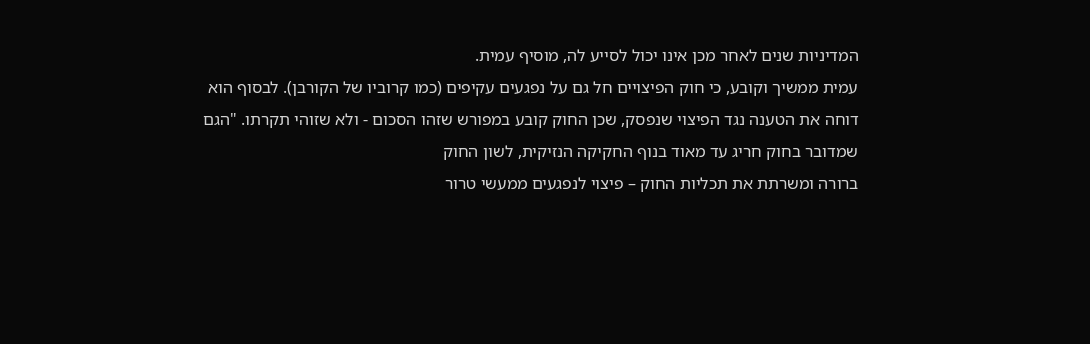המדיניות שנים לאחר מכן אינו יכול לסייע לה, מוסיף עמית.
עמית ממשיך וקובע, כי חוק הפיצויים חל גם על נפגעים עקיפים (כמו קרוביו של הקורבן). לבסוף הוא דוחה את הטענה נגד הפיצוי שנפסק, שכן החוק קובע במפורש שזהו הסכום - ולא שזוהי תקרתו. "הגם שמדובר בחוק חריג עד מאוד בנוף החקיקה הנזיקית, לשון החוק
ברורה ומשרתת את תכליות החוק – פיצוי לנפגעים ממעשי טרור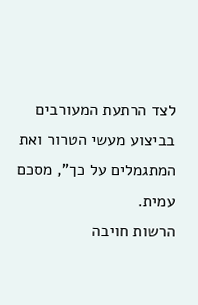לצד הרתעת המעורבים בביצוע מעשי הטרור ואת המתגמלים על כך", מסכם עמית.
הרשות חויבה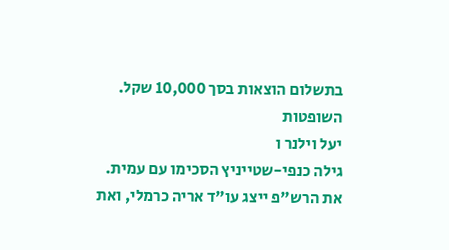בתשלום הוצאות בסך 10,000 שקל. השופטות
יעל וילנר ו
גילה כנפי-שטייניץ הסכימו עם עמית. את הרש"פ ייצג עו"ד אריה כרמלי, ואת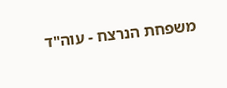משפחת הנרצח - עוה"ד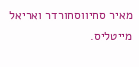מאיר סחיווסחורדר ואריאל מייטליס.